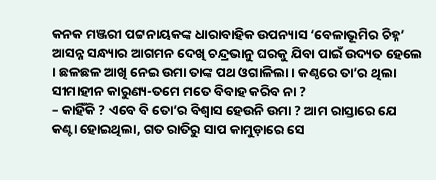କନକ ମଞ୍ଜରୀ ପଟ୍ଟନାୟକଙ୍କ ଧାରାବାହିକ ଉପନ୍ୟାସ ‘ବେଳାଭୂମିର ଚିହ୍ନ’
ଆସନ୍ନ ସନ୍ଧ୍ୟାର ଆଗମନ ଦେଖି ଚନ୍ଦ୍ରଭାନୁ ଘରକୁ ଯିବା ପାଇଁ ଉଦ୍ୟତ ହେଲେ । ଛଳଛଳ ଆଖି ନେଇ ଉମା ତାଙ୍କ ପଥ ଓଗାଳିଲା । କଣ୍ଠରେ ତା’ର ଥିଲା ସୀମାହୀନ କାରୁଣ୍ୟ-ତମେ ମତେ ବିବାହ କରିବ ନା ?
– କାହିଁକି ? ଏବେ ବି ତୋ’ର ବିଶ୍ୱାସ ହେଉନି ଉମା ? ଆମ ରାସ୍ତାରେ ଯେ କଣ୍ଟା ହୋଇଥିଲା, ଗତ ରାତିରୁ ସାପ କାମୁଡ଼ାରେ ସେ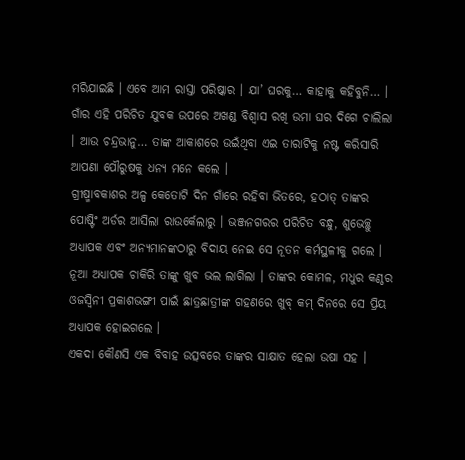ମରିଯାଇଛି । ଏବେ ଆମ ରାସ୍ତା ପରିଷ୍କାର । ଯା’ ଘରକୁ… କାହାକୁ କହିବୁନି… ।
ଗାଁର ଏହି ପରିଚିତ ଯୁବକ ଉପରେ ଅଖଣ୍ଡ ବିଶ୍ୱାସ ରଖି ଉମା ଘର ଦିଗେ ଚାଲିଲା । ଆଉ ଚନ୍ଦ୍ରଭାନୁ… ତାଙ୍କ ଆକାଶରେ ଉଇଁଥିବା ଏଇ ତାରାଟିକୁ ନଷ୍ଟ କରିସାରି ଆପଣା ପୌରୁଷକୁ ଧନ୍ୟ ମନେ କଲେ ।
ଗ୍ରୀଷ୍ମାବକାଶର ଅଳ୍ପ କେତୋଟି ଦିନ ଗାଁରେ ରହିବା ଭିତରେ, ହଠାତ୍ ତାଙ୍କର ପୋଷ୍ଟିଂ ଅର୍ଡର ଆସିଲା ରାଉର୍କେଲାରୁ । ଭଞ୍ଜନଗରର ପରିଚିତ ବନ୍ଧୁ, ଶୁଭେଚ୍ଛୁ ଅଧ୍ୟାପକ ଏବଂ ଅନ୍ୟମାନଙ୍କଠାରୁ ବିଦାୟ ନେଇ ସେ ନୂତନ କର୍ମସ୍ଥଳୀକୁ ଗଲେ । ନୂଆ ଅଧ୍ୟାପକ ଚାକିରି ତାଙ୍କୁ ଖୁବ ଭଲ ଲାଗିଲା । ତାଙ୍କର କୋମଳ, ମଧୁର କଣ୍ଠର ଓଜସ୍ୱିନୀ ପ୍ରକାଶଭଙ୍ଗୀ ପାଇଁ ଛାତ୍ରଛାତ୍ରୀଙ୍କ ଗହଣରେ ଖୁବ୍ କମ୍ ଦିନରେ ସେ ପ୍ରିୟ ଅଧ୍ୟାପକ ହୋଇଗଲେ ।
ଏକଦା କୌଣସି ଏକ ବିବାହ ଉତ୍ସବରେ ତାଙ୍କର ସାକ୍ଷାତ ହେଲା ଉଷା ସହ ।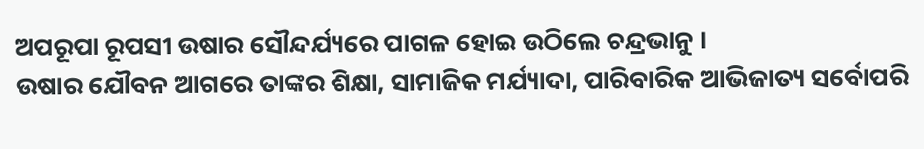ଅପରୂପା ରୂପସୀ ଉଷାର ସୌନ୍ଦର୍ଯ୍ୟରେ ପାଗଳ ହୋଇ ଉଠିଲେ ଚନ୍ଦ୍ରଭାନୁ ।
ଉଷାର ଯୌବନ ଆଗରେ ତାଙ୍କର ଶିକ୍ଷା, ସାମାଜିକ ମର୍ଯ୍ୟାଦା, ପାରିବାରିକ ଆଭିଜାତ୍ୟ ସର୍ବୋପରି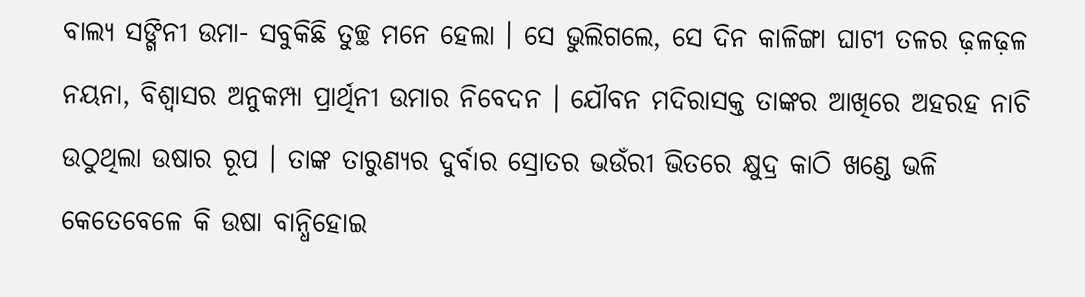ବାଲ୍ୟ ସଙ୍ଗିନୀ ଉମା- ସବୁକିଛି ତୁଚ୍ଛ ମନେ ହେଲା । ସେ ଭୁଲିଗଲେ, ସେ ଦିନ କାଳିଙ୍ଗା ଘାଟୀ ତଳର ଢ଼ଳଢ଼ଳ ନୟନା, ବିଶ୍ୱାସର ଅନୁକମ୍ପା ପ୍ରାର୍ଥିନୀ ଉମାର ନିବେଦନ । ଯୌବନ ମଦିରାସକ୍ତ ତାଙ୍କର ଆଖିରେ ଅହରହ ନାଚି ଉଠୁଥିଲା ଉଷାର ରୂପ । ତାଙ୍କ ତାରୁଣ୍ୟର ଦୁର୍ବାର ସ୍ରୋତର ଭଉଁରୀ ଭିତରେ କ୍ଷୁଦ୍ର କାଠି ଖଣ୍ଡେ ଭଳି କେତେବେଳେ କି ଉଷା ବାନ୍ଧିହୋଇ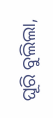ଘୂରି ବୁଲିଲା,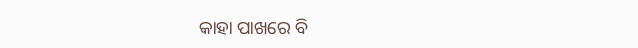କାହା ପାଖରେ ବି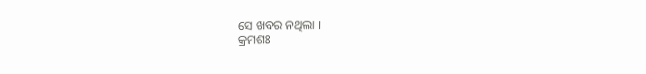ସେ ଖବର ନଥିଲା ।
କ୍ରମଶଃ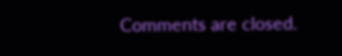Comments are closed.